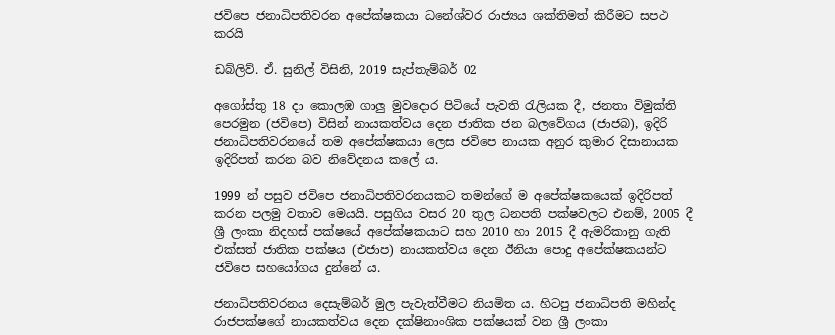ජවිපෙ ජනාධිපතිවරන අපේක්ෂකයා ධනේශ්වර රාජ්‍යය ශක්තිමත් කිරීමට සපථ කරයි

ඩබ්ලිව්. ඒ. සුනිල් විසිනි, 2019 සැප්තැම්බර් 02

අගෝස්තු 18 දා කොලඹ ගාලු මුවදොර පිටියේ පැවති රැලියක දී, ජනතා විමුක්ති පෙරමුන (ජවිපෙ) විසින් නායකත්වය දෙන ජාතික ජන බලවේගය (ජාජබ), ඉදිරි ජනාධිපතිවරනයේ තම අපේක්ෂකයා ලෙස ජවිපෙ නායක අනුර කුමාර දිසානායක ඉදිරිපත් කරන බව නිවේදනය කලේ ය.

1999 න් පසුව ජවිපෙ ජනාධිපතිවරනයකට තමන්ගේ ම අපේක්ෂකයෙක් ඉදිරිපත් කරන පලමු වතාව මෙයයි. පසුගිය වසර 20 තුල ධනපති පක්ෂවලට එනම්, 2005 දී ශ්‍රී ලංකා නිදහස් පක්ෂයේ අපේක්ෂකයාට සහ 2010 හා 2015 දී ඇමරිකානු ගැති එක්සත් ජාතික පක්ෂය (එජාප) නායකත්වය දෙන ඊනියා පොදු අපේක්ෂකයන්ට ජවිපෙ සහයෝගය දුන්නේ ය.

ජනාධිපතිවරනය දෙසැම්බර් මුල පැවැත්වීමට නියමිත ය. හිටපු ජනාධිපති මහින්ද රාජපක්ෂගේ නායකත්වය දෙන දක්ෂිනාංශික පක්ෂයක් වන ශ්‍රී ලංකා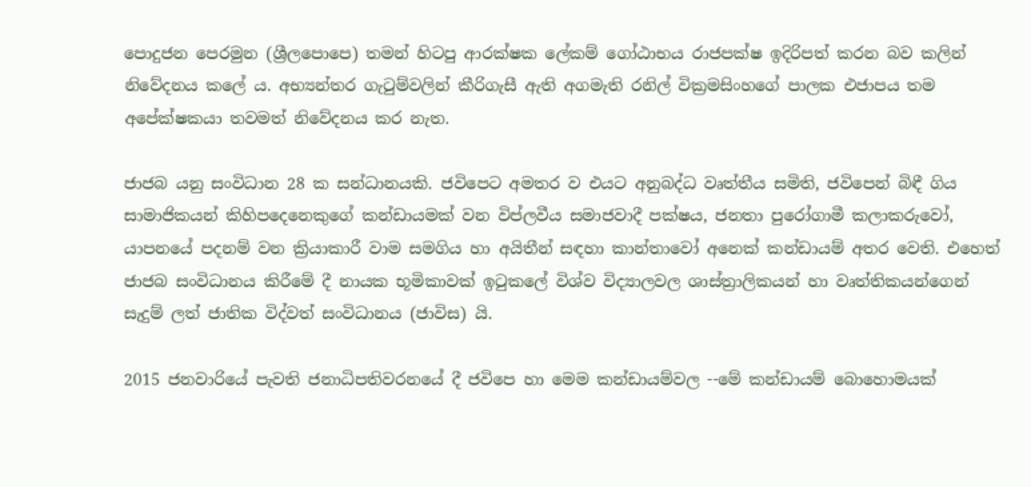පොදුජන පෙරමුන (ශ්‍රීලපොපෙ) තමන් හිටපු ආරක්ෂක ලේකම් ගෝඨාභය රාජපක්ෂ ඉදිරිපත් කරන බව කලින් නිවේදනය කලේ ය. අභ්‍යන්තර ගැටුම්වලින් කීරිගැසී ඇති අගමැති රනිල් වික්‍රමසිංහගේ පාලක එජාපය තම අපේක්ෂකයා තවමත් නිවේදනය කර නැත.

ජාජබ යනු සංවිධාන 28 ක සන්ධානයකි. ජවිපෙට අමතර ව එයට අනුබද්ධ වෘත්තීය සමිති, ජවිපෙන් බිඳී ගිය සාමාජිකයන් කිහිපදෙනෙකුගේ කන්ඩායමක් වන විප්ලවීය සමාජවාදී පක්ෂය, ජනතා පුරෝගාමී කලාකරුවෝ, යාපනයේ පදනම් වන ක්‍රියාකාරී වාම සමගිය හා අයිතීන් සඳහා කාන්තාවෝ අනෙක් කන්ඩායම් අතර වෙති. එහෙත් ජාජබ සංවිධානය කිරීමේ දී නායක භූමිකාවක් ඉටුකලේ විශ්ව විද්‍යාලවල ශාස්ත්‍රාලිකයන් හා වෘත්තිකයන්ගෙන් සැදුම් ලත් ජාතික විද්වත් සංවිධානය (ජාවිස) යි.

2015 ජනවාරියේ පැවති ජනාධිපතිවරනයේ දී ජවිපෙ හා මෙම කන්ඩායම්වල --මේ කන්ඩායම් බොහොමයක්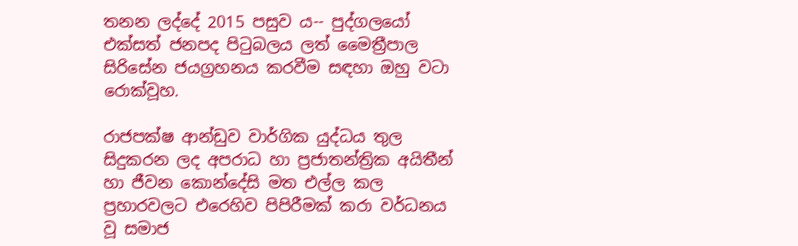තනන ලද්දේ 2015 පසුව ය-- පුද්ගලයෝ එක්සත් ජනපද පිටුබලය ලත් මෛත්‍රීපාල සිරිසේන ජයග්‍රහනය කරවීම සඳහා ඔහු වටා රොක්වූහ.

රාජපක්ෂ ආන්ඩුව වාර්ගික යුද්ධය තුල සිදුකරන ලද අපරාධ හා ප්‍රජාතන්ත්‍රික අයිතීන් හා ජීවන කොන්දේසි මත එල්ල කල ප්‍රහාරවලට එරෙහිව පිපිරීමක් කරා වර්ධනය වූ සමාජ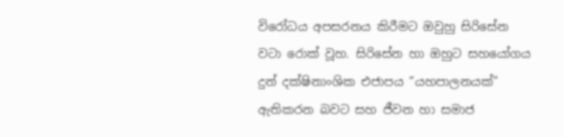විරෝධය අපසරනය කිරීමට ඔවුහු සිරිසේන වටා රොක් වූහ. සිරිසේන හා ඔහුට සහයෝගය දුන් දක්ෂිනාංශික එජාපය “යහපාලනයක්” ඇතිකරන බවට සහ ජීවන හා සමාජ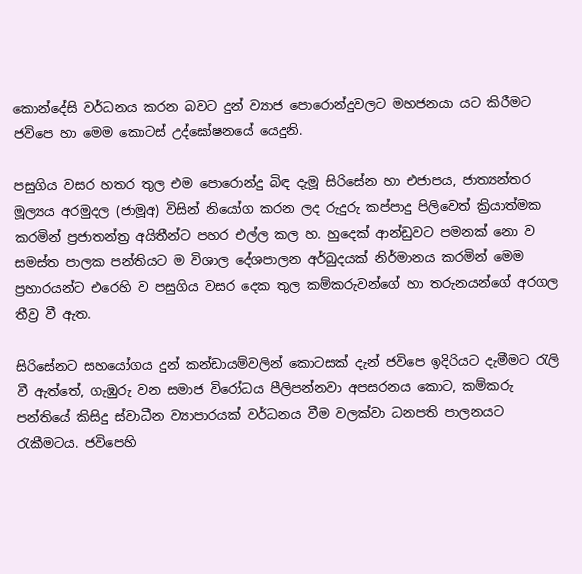කොන්දේසි වර්ධනය කරන බවට දුන් ව්‍යාජ පොරොන්දුවලට මහජනයා යට කිරීමට ජවිපෙ හා මෙම කොටස් උද්ඝෝෂනයේ යෙදුනි.

පසුගිය වසර හතර තුල එම පොරොන්දු බිඳ දැමූ සිරිසේන හා එජාපය, ජාත්‍යන්තර මූල්‍යය අරමුදල (ජාමූඅ) විසින් නියෝග කරන ලද රුදුරු කප්පාදු පිලිවෙත් ක්‍රියාත්මක කරමින් ප්‍රජාතන්ත්‍ර අයිතීන්ට පහර එල්ල කල හ. හුදෙක් ආන්ඩුවට පමනක් නො ව සමස්ත පාලක පන්තියට ම විශාල දේශපාලන අර්බුදයක් නිර්මානය කරමින් මෙම ප්‍රහාරයන්ට එරෙහි ව පසුගිය වසර දෙක තුල කම්කරුවන්ගේ හා තරුනයන්ගේ අරගල තීව්‍ර වී ඇත.

සිරිසේනට සහයෝගය දුන් කන්ඩායම්වලින් කොටසක් දැන් ජවිපෙ ඉදිරියට දැමීමට රැලි වී ඇත්තේ, ගැඹුරු වන සමාජ විරෝධය පීලිපන්නවා අපසරනය කොට, කම්කරු පන්තියේ කිසිදු ස්වාධීන ව්‍යාපාරයක් වර්ධනය වීම වලක්වා ධනපති පාලනයට රැකීමටය. ජවිපෙහි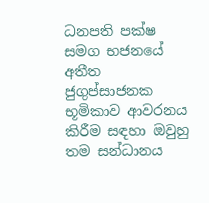ධනපති පක්ෂ සමග භජනයේ අතීත ජුගුප්සාජනක භූමිකාව ආවරනය කිරීම සඳහා ඔවුහු තම සන්ධානය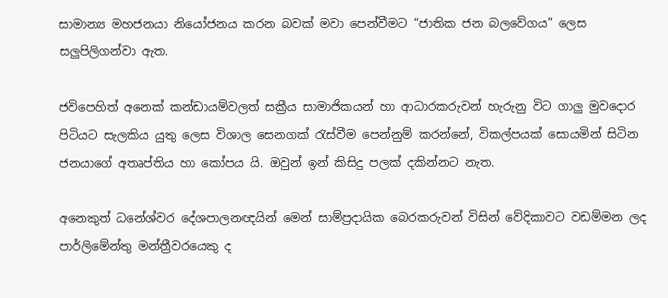සාමාන්‍ය මහජනයා නියෝජනය කරන බවක් මවා පෙන්වීමට “ජාතික ජන බලවේගය” ලෙස සලුපිලිගන්වා ඇත.

ජවිපෙහිත් අනෙක් කන්ඩායම්වලත් සක්‍රීය සාමාජිකයන් හා ආධාරකරුවන් හැරුනු විට ගාලු මුවදොර පිටියට සැලකිය යුතු ලෙස විශාල සෙනගක් රැස්වීම පෙන්නුම් කරන්නේ, විකල්පයක් සොයමින් සිටින ජනයාගේ අතෘප්තිය හා කෝපය යි. ඔවුන් ඉන් කිසිදු පලක් දකින්නට නැත.

අනෙකුත් ධනේශ්වර දේශපාලනඥයින් මෙන් සාම්ප්‍රදායික බෙරකරුවන් විසින් වේදිකාවට වඩම්මන ලද පාර්ලිමේන්තු මන්ත්‍රීවරයෙකු ද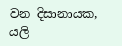වන දිසානායක, යලි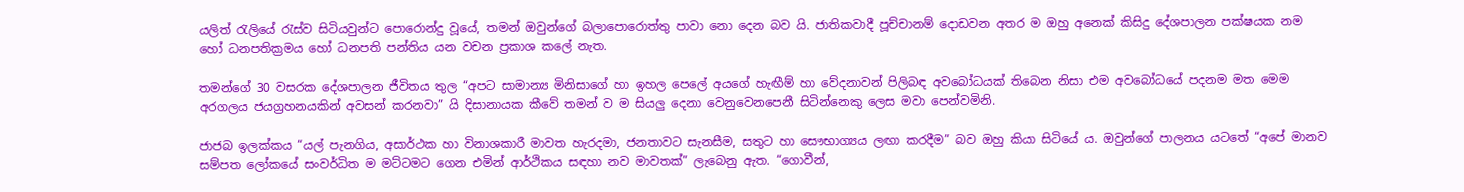යලිත් රැලියේ රැස්ව සිටියවුන්ට පොරොන්දු වූයේ, තමන් ඔවුන්ගේ බලාපොරොත්තු පාවා නො දෙන බව යි. ජාතිකවාදී පූච්චානම් දොඩවන අතර ම ඔහු අනෙක් කිසිදු දේශපාලන පක්ෂයක නම හෝ ධනපතික්‍රමය හෝ ධනපති පන්තිය යන වචන ප්‍රකාශ කලේ නැත.

තමන්ගේ 30 වසරක දේශපාලන ජීවිතය තුල “අපට සාමාන්‍ය මිනිසාගේ හා ඉහල පෙලේ අයගේ හැඟීම් හා වේදනාවන් පිලිබඳ අවබෝධයක් තිබෙන නිසා එම අවබෝධයේ පදනම මත මෙම අරගලය ජයග්‍රහනයකින් අවසන් කරනවා” යි දිසානායක කීවේ තමන් ව ම සියලු දෙනා වෙනුවෙනපෙනී සිටින්නෙකු ලෙස මවා පෙන්වමිනි.

ජාජබ ඉලක්කය “යල් පැනගිය, අසාර්ථක හා විනාශකාරී මාවත හැරදමා, ජනතාවට සැනසීම, සතුට හා සෞභාග්‍යය ලඟා කරදීම” බව ඔහු කියා සිටියේ ය. ඔවුන්ගේ පාලනය යටතේ “අපේ මානව සම්පත ලෝකයේ සංවර්ධිත ම මට්ටමට ගෙන එමින් ආර්ථිකය සඳහා නව මාවතක්” ලැබෙනු ඇත. “ගොවීන්,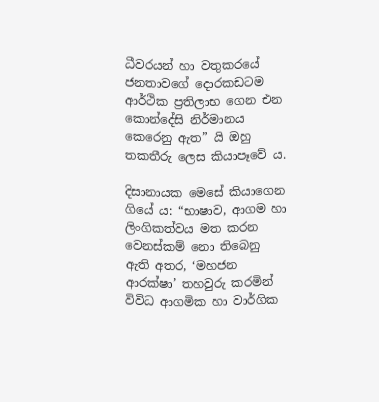ධීවරයන් හා වතුකරයේ ජනතාවගේ දොරකඩටම ආර්ථික ප්‍රතිලාභ ගෙන එන කොන්දේසි නිර්මානය කෙරෙනු ඇත” යි ඔහු තකතීරු ලෙස කියාපෑවේ ය.

දිසානායක මෙසේ කියාගෙන ගියේ ය: “භාෂාව, ආගම හා ලිංගිකත්වය මත කරන වෙනස්කම් නො තිබෙනු ඇති අතර, ‘මහජන ආරක්ෂා’ තහවුරු කරමින් විවිධ ආගමික හා වාර්ගික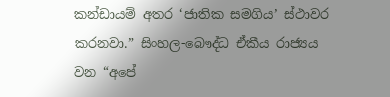කන්ඩායම් අතර ‘ජාතික සමගිය’ ස්ථාවර කරනවා.” සිංහල-බෞද්ධ ඒකීය රාජ්‍යය වන “අපේ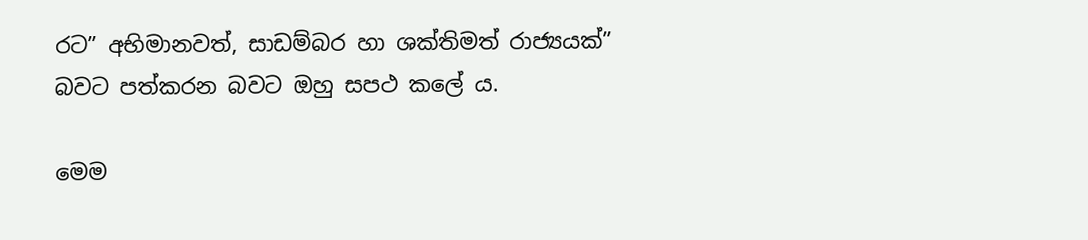රට” අභිමානවත්, සාඩම්බර හා ශක්තිමත් රාජ්‍යයක්” බවට පත්කරන බවට ඔහු සපථ කලේ ය.

මෙම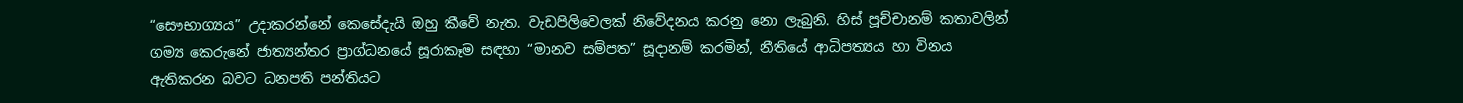“සෞභාග්‍යය” උදාකරන්නේ කෙසේදැයි ඔහු කීවේ නැත. වැඩපිලිවෙලක් නිවේදනය කරනු නො ලැබුනි. හිස් පූච්චානම් කතාවලින් ගම්‍ය කෙරුනේ ජාත්‍යන්තර ප්‍රාග්ධනයේ සූරාකෑම සඳහා “මානව සම්පත” සූදානම් කරමින්, නීතියේ ආධිපත්‍යය හා විනය ඇතිකරන බවට ධනපති පන්තියට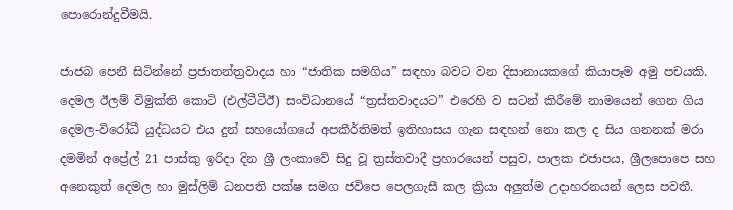පොරොන්දුවීමයි.

ජාජබ පෙනී සිටින්නේ ප්‍රජාතන්ත්‍රවාදය හා “ජාතික සමගිය” සඳහා බවට වන දිසානායකගේ කියාපෑම අමු පචයකි. දෙමල ඊලම් විමුක්ති කොටි (එල්ටීටීඊ) සංවිධානයේ “ත්‍රස්තවාදයට” එරෙහි ව සටන් කිරීමේ නාමයෙන් ගෙන ගිය දෙමල-විරෝධී යුද්ධයට එය දුන් සහයෝගයේ අපකීර්තිමත් ඉතිහාසය ගැන සඳහන් නො කල ද සිය ගනනක් මරා දමමින් අප්‍රේල් 21 පාස්කු ඉරිදා දින ශ්‍රී ලංකාවේ සිදු වූ ත්‍රස්තවාදී ප්‍රහාරයෙන් පසුව, පාලක එජාපය, ශ්‍රීලපොපෙ සහ අනෙකුත් දෙමල හා මුස්ලිම් ධනපති පක්ෂ සමග ජවිපෙ පෙලගැසී කල ක්‍රියා අලුත්ම උදාහරනයන් ලෙස පවතී.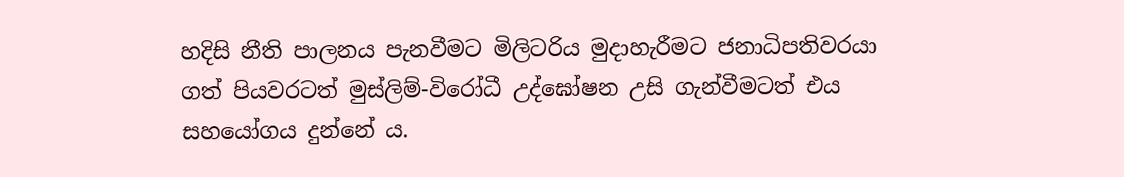හදිසි නීති පාලනය පැනවීමට මිලිටරිය මුදාහැරීමට ජනාධිපතිවරයා ගත් පියවරටත් මුස්ලිම්-විරෝධී උද්ඝෝෂන උසි ගැන්වීමටත් එය සහයෝගය දුන්නේ ය.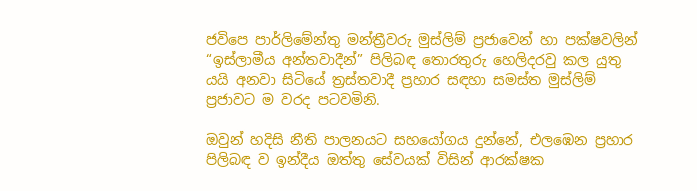ජවිපෙ පාර්ලිමේන්තු මන්ත්‍රීවරු මුස්ලිම් ප්‍රජාවෙන් හා පක්ෂවලින් “ඉස්ලාමීය අන්තවාදීන්” පිලිබඳ තොරතුරු හෙලිදරවු කල යුතු යයි අනවා සිටියේ ත්‍රස්තවාදී ප්‍රහාර සඳහා සමස්ත මුස්ලිම් ප්‍රජාවට ම වරද පටවමිනි.

ඔවුන් හදිසි නීති පාලනයට සහයෝගය දුන්නේ, එලඹෙන ප්‍රහාර පිලිබඳ ව ඉන්දීය ඔත්තු සේවයක් විසින් ආරක්ෂක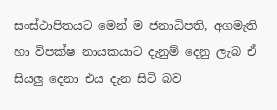සංස්ථාපිතයට මෙන් ම ජනාධිපති, අගමැති හා විපක්ෂ නායකයාට දැනුම් දෙනු ලැබ ඒ සියලු දෙනා එය දැන සිටි බව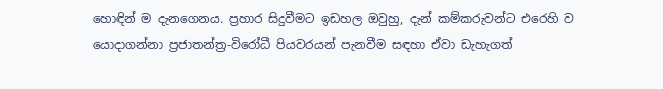හොඳින් ම දැනගෙනය. ප්‍රහාර සිදුවීමට ඉඩහල ඔවුහු, දැන් කම්කරුවන්ට එරෙහි ව යොදාගන්නා ප්‍රජාතන්ත්‍ර-විරෝධී පියවරයන් පැනවීම සඳහා ඒවා ඩැහැගත්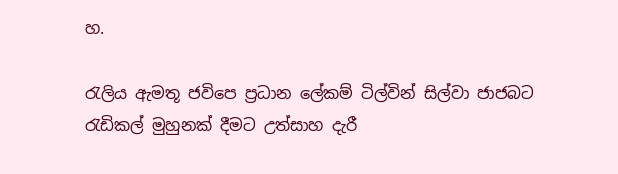හ.

රැලිය ඇමතූ ජවිපෙ ප්‍රධාන ලේකම් ටිල්වින් සිල්වා ජාජබට රැඩිකල් මුහුනක් දීමට උත්සාහ දැරී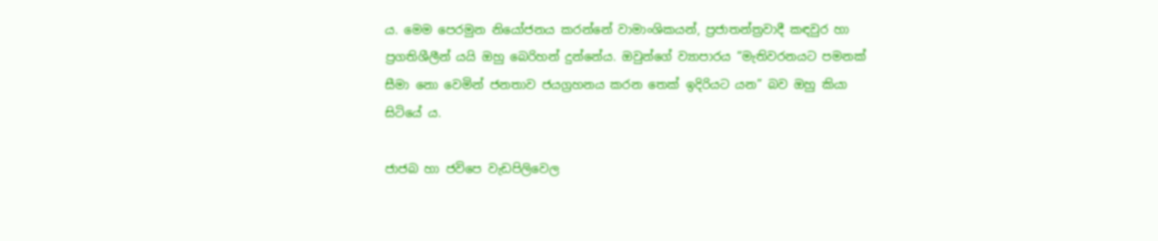ය. මෙම පෙරමුන නියෝජනය කරන්නේ වාමාංශිකයන්, ප්‍රජාතන්ත්‍රවාදී කඳවුර හා ප්‍රගතිශීලීන් යයි ඔහු බෙරිහන් දුන්නේය. ඔවුන්ගේ ව්‍යාපාරය “මැතිවරනයට පමනක් සීමා නො වෙමින් ජනතාව ජයග්‍රහනය කරන තෙක් ඉදිරියට යන” බව ඔහු කියා සිටියේ ය.

ජාජබ හා ජවිපෙ වැඩපිලිවෙල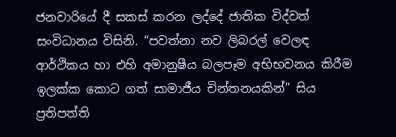ජනවාරියේ දී සකස් කරන ලද්දේ ජාතික විද්වත් සංවිධානය විසිනි. “පවත්නා නව ලිබරල් වෙලඳ ආර්ථිකය හා එහි අමානුෂීය බලපෑම අභිභවනය කිරීම ඉලක්ක කොට ගත් සාමාජීය චින්තනයකින්” සිය ප්‍රතිපත්ති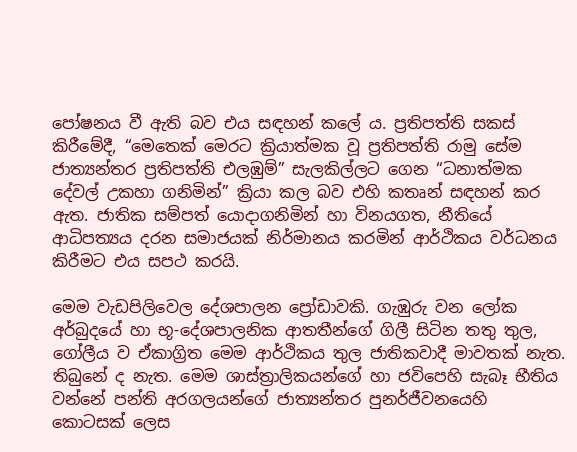පෝෂනය වී ඇති බව එය සඳහන් කලේ ය. ප්‍රතිපත්ති සකස් කිරීමේදී, “මෙතෙක් මෙරට ක්‍රියාත්මක වූ ප්‍රතිපත්ති රාමු සේම ජාත්‍යන්තර ප්‍රතිපත්ති එලඹුම්” සැලකිල්ලට ගෙන “ධනාත්මක දේවල් උකහා ගනිමින්” ක්‍රියා කල බව එහි කතෘන් සඳහන් කර ඇත. ජාතික සම්පත් යොදාගනිමින් හා විනයගත, නීතියේ ආධිපත්‍යය දරන සමාජයක් නිර්මානය කරමින් ආර්ථිකය වර්ධනය කිරීමට එය සපථ කරයි.

මෙම වැඩපිලිවෙල දේශපාලන ප්‍රෝඩාවකි. ගැඹුරු වන ලෝක අර්බුදයේ හා භූ-දේශපාලනික ආතතීන්ගේ ගිලී සිටින තතු තුල, ගෝලීය ව ඒකාග්‍රිත මෙම ආර්ථිකය තුල ජාතිකවාදී මාවතක් නැත. තිබුනේ ද නැත. මෙම ශාස්ත්‍රාලිකයන්ගේ හා ජවිපෙහි සැබෑ භීතිය වන්නේ පන්ති අරගලයන්ගේ ජාත්‍යන්තර පුනර්ජීවනයෙහි කොටසක් ලෙස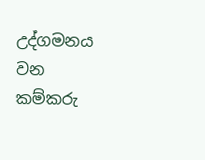උද්ගමනය වන කම්කරු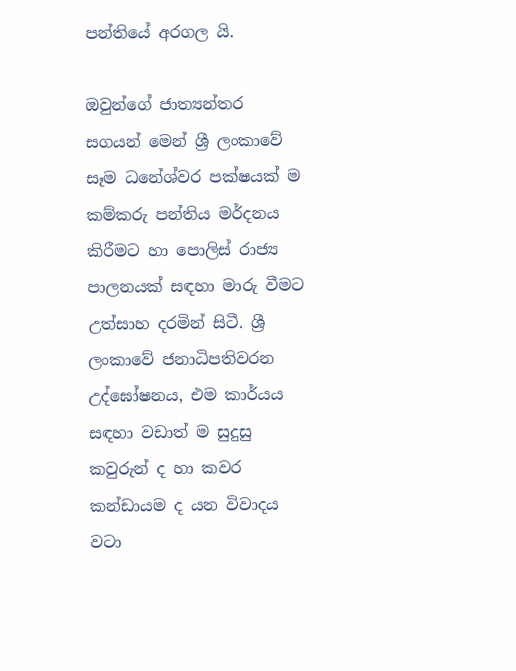පන්තියේ අරගල යි.

ඔවුන්ගේ ජාත්‍යන්තර සගයන් මෙන් ශ්‍රී ලංකාවේ සෑම ධනේශ්වර පක්ෂයක් ම කම්කරු පන්තිය මර්දනය කිරීමට හා පොලිස් රාජ්‍ය පාලනයක් සඳහා මාරු වීමට උත්සාහ දරමින් සිටී. ශ්‍රී ලංකාවේ ජනාධිපතිවරන උද්ඝෝෂනය, එම කාර්යය සඳහා වඩාත් ම සුදුසු කවුරුන් ද හා කවර කන්ඩායම ද යන විවාදය වටා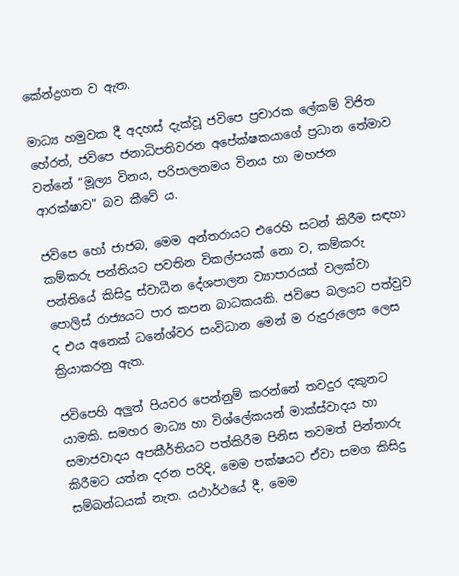කේන්ද්‍රගත ව ඇත.

මාධ්‍ය හමුවක දී අදහස් දැක්වූ ජවිපෙ ප්‍රචාරක ලේකම් විජිත හේරත්, ජවිපෙ ජනාධිපතිවරන අපේක්ෂකයාගේ ප්‍රධාන තේමාව වන්නේ “මූල්‍ය විනය, පරිපාලනමය විනය හා මහජන ආරක්ෂාව” බව කීවේ ය.

ජවිපෙ හෝ ජාජබ, මෙම අන්තරායට එරෙහි සටන් කිරීම සඳහා කම්කරු පන්තියට පවතින විකල්පයක් නො ව, කම්කරු පන්තියේ කිසිදු ස්වාධීන දේශපාලන ව්‍යාපාරයක් වලක්වා පොලිස් රාජ්‍යයට පාර කපන බාධකයකි. ජවිපෙ බලයට පත්වුව ද එය අනෙක් ධනේශ්වර සංවිධාන මෙන් ම රුදුරුලෙස ලෙස ක්‍රියාකරනු ඇත.

ජවිපෙහි අලුත් පියවර පෙන්නුම් කරන්නේ තවදුර දකුනට යාමකි. සමහර මාධ්‍ය හා විශ්ලේකයන් මාක්ස්වාදය හා සමාජවාදය අපකීර්තියට පත්කිරීම පිනිස තවමත් පින්තාරු කිරීමට යත්න දරන පරිදි, මෙම පක්ෂයට ඒවා සමග කිසිදු සම්බන්ධයක් නැත. යථාර්ථයේ දී, මෙම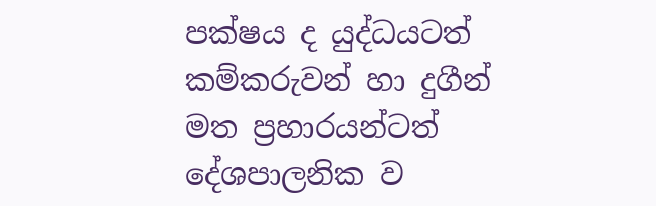පක්ෂය ද යුද්ධයටත් කම්කරුවන් හා දුගීන් මත ප්‍රහාරයන්ටත් දේශපාලනික ව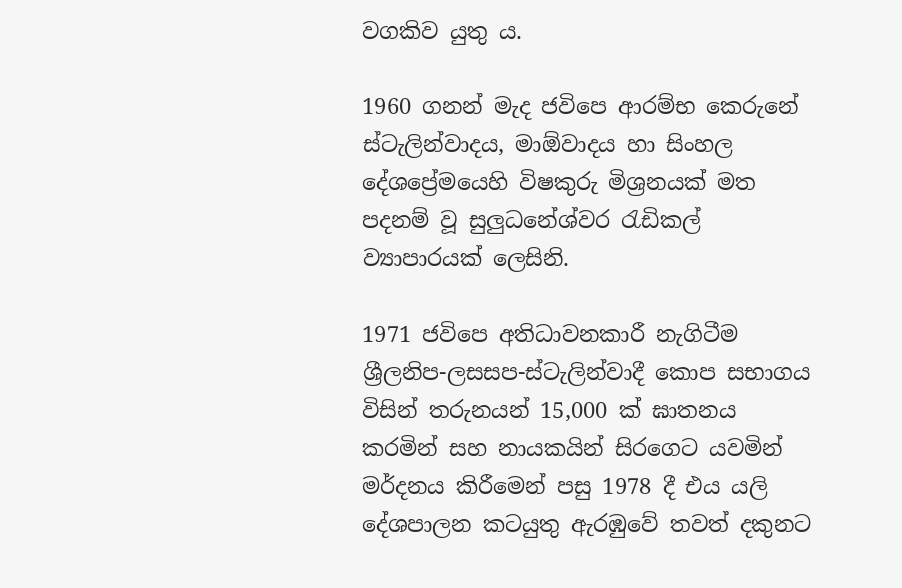වගකිව යුතු ය.

1960 ගනන් මැද ජවිපෙ ආරම්භ කෙරුනේ ස්ටැලින්වාදය, මාඕවාදය හා සිංහල දේශප්‍රේමයෙහි විෂකුරු මිශ්‍රනයක් මත පදනම් වූ සුලුධනේශ්වර රැඩිකල් ව්‍යාපාරයක් ලෙසිනි.

1971 ජවිපෙ අතිධාවනකාරී නැගිටීම ශ්‍රීලනිප-ලසසප-ස්ටැලින්වාදී කොප සභාගය විසින් තරුනයන් 15,000 ක් ඝාතනය කරමින් සහ නායකයින් සිරගෙට යවමින් මර්දනය කිරීමෙන් පසු 1978 දී එය යලි දේශපාලන කටයුතු ඇරඹුවේ තවත් දකුනට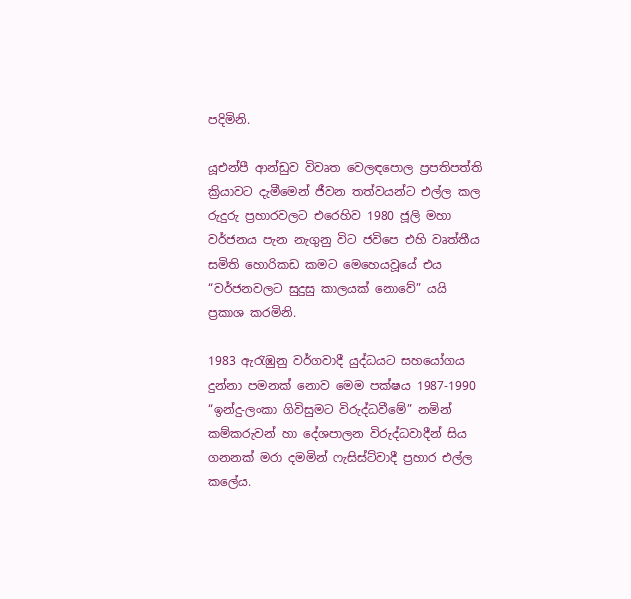පදිමිනි.

යූඑන්පී ආන්ඩුව විවෘත වෙලඳපොල ප්‍රපතිපත්ති ක්‍රියාවට දැමීමෙන් ජීවන තත්වයන්ට එල්ල කල රුදුරු ප්‍රහාරවලට එරෙහිව 1980 ජූලි මහා වර්ජනය පැන නැගුනු විට ජවිපෙ එහි වෘත්තීය සමිති හොරිකඩ කමට මෙහෙයවූයේ එය “වර්ජනවලට සුදුසු කාලයක් නොවේ” යයි ප්‍රකාශ කරමිනි.

1983 ඇරැඹුනු වර්ගවාදී යුද්ධයට සහයෝගය දුන්නා පමනක් නොව මෙම පක්ෂය 1987-1990 “ඉන්දු-ලංකා ගිවිසුමට විරුද්ධවීමේ” නමින් කම්කරුවන් හා දේශපාලන විරුද්ධවාදීන් සිය ගනනක් මරා දමමින් ෆැසිස්ට්වාදී ප්‍රහාර එල්ල කලේය.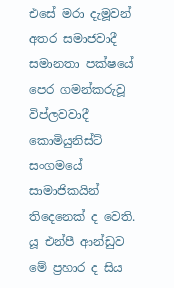එසේ මරා දැමූවන් අතර සමාජවාදී සමානතා පක්ෂයේ පෙර ගමන්කරුවූ විප්ලවවාදී කොමියුනිස්ට් සංගමයේ සාමාජිකයින් තිදෙනෙක් ද වෙති. යූ එන්පී ආන්ඩුව මේ ප්‍රහාර ද සිය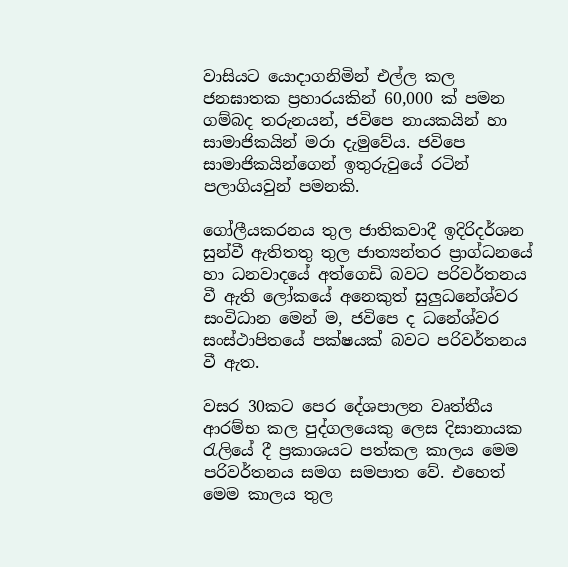වාසියට යොදාගනිමින් එල්ල කල ජනඝාතක ප්‍රහාරයකින් 60,000 ක් පමන ගම්බද තරුනයන්, ජවිපෙ නායකයින් හා සාමාජිකයින් මරා දැමුවේය. ජවිපෙ සාමාජිකයින්ගෙන් ඉතුරුවුයේ රටින් පලාගියවුන් පමනකි.

ගෝලීයකරනය තුල ජාතිකවාදී ඉදිරිදර්ශන සුන්වී ඇතිතතු තුල ජාත්‍යන්තර ප්‍රාග්ධනයේ හා ධනවාදයේ අත්ගෙඩි බවට පරිවර්තනය වී ඇති ලෝකයේ අනෙකුත් සුලුධනේශ්වර සංවිධාන මෙන් ම, ජවිපෙ ද ධනේශ්වර සංස්ථාපිතයේ පක්ෂයක් බවට පරිවර්තනය වී ඇත.

වසර 30කට පෙර දේශපාලන වෘත්තීය ආරම්භ කල පුද්ගලයෙකු ලෙස දිසානායක රැලියේ දී ප්‍රකාශයට පත්කල කාලය මෙම පරිවර්තනය සමග සමපාත වේ. එහෙත් මෙම කාලය තුල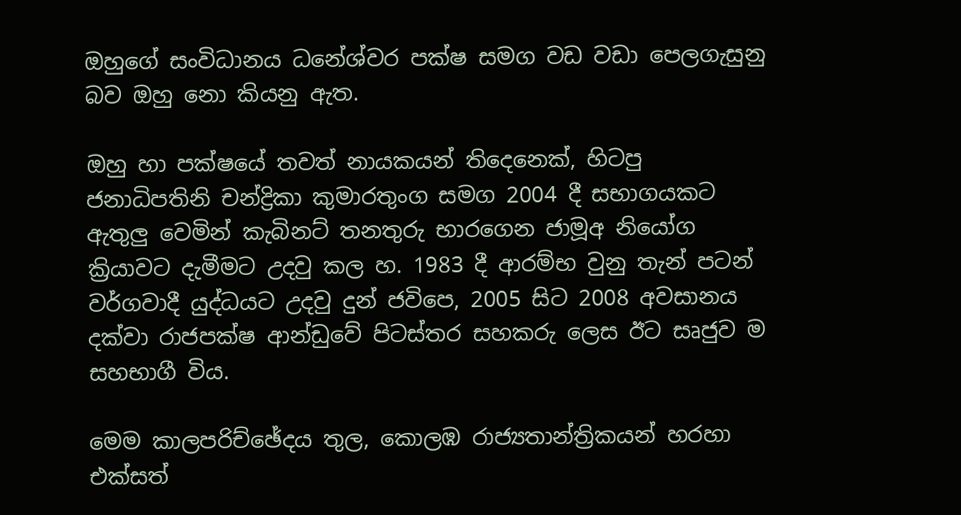ඔහුගේ සංවිධානය ධනේශ්වර පක්ෂ සමග වඩ වඩා පෙලගැසුනු බව ඔහු නො කියනු ඇත.

ඔහු හා පක්ෂයේ තවත් නායකයන් තිදෙනෙක්, හිටපු ජනාධිපතිනි චන්ද්‍රිකා කුමාරතුංග සමග 2004 දී සභාගයකට ඇතුලු වෙමින් කැබිනට් තනතුරු භාරගෙන ජාමූඅ නියෝග ක්‍රියාවට දැමීමට උදවු කල හ. 1983 දී ආරම්භ වුනු තැන් පටන් වර්ගවාදී යුද්ධයට උදවු දුන් ජවිපෙ, 2005 සිට 2008 අවසානය දක්වා රාජපක්ෂ ආන්ඩුවේ පිටස්තර සහකරු ලෙස ඊට සෘජුව ම සහභාගී විය.

මෙම කාලපරිච්ඡේදය තුල, කොලඹ රාජ්‍යතාන්ත්‍රිකයන් හරහා එක්සත්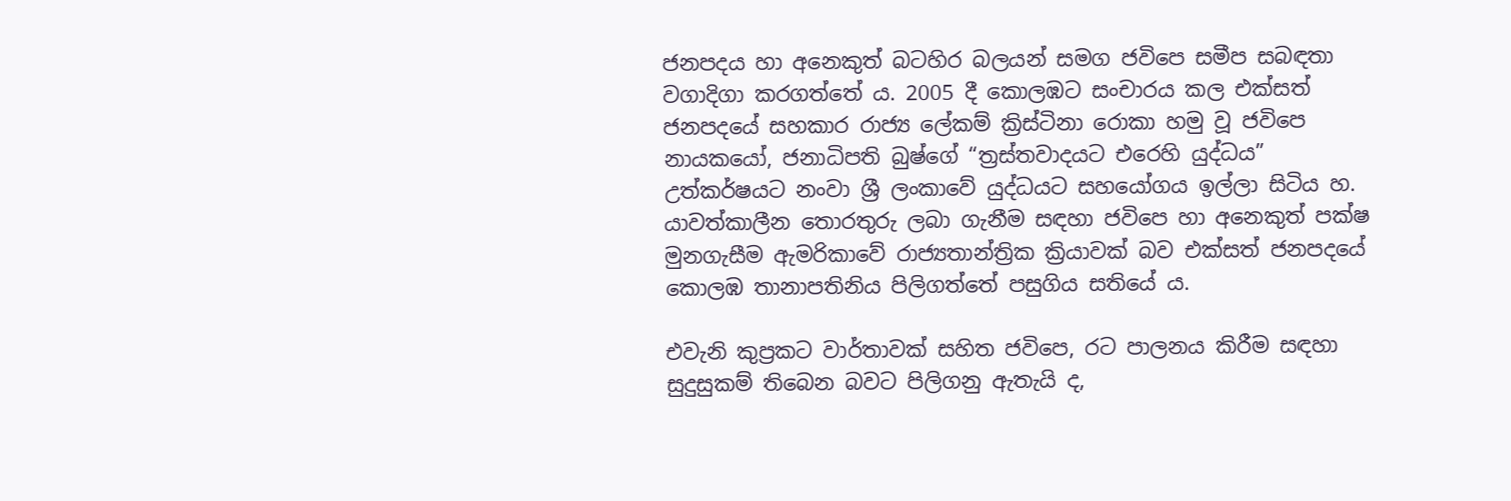ජනපදය හා අනෙකුත් බටහිර බලයන් සමග ජවිපෙ සමීප සබඳතා වගාදිගා කරගත්තේ ය. 2005 දී කොලඹට සංචාරය කල එක්සත් ජනපදයේ සහකාර රාජ්‍ය ලේකම් ක්‍රිස්ටිනා රොකා හමු වූ ජවිපෙ නායකයෝ, ජනාධිපති බුෂ්ගේ “ත්‍රස්තවාදයට එරෙහි යුද්ධය” උත්කර්ෂයට නංවා ශ්‍රී ලංකාවේ යුද්ධයට සහයෝගය ඉල්ලා සිටිය හ. යාවත්කාලීන තොරතුරු ලබා ගැනීම සඳහා ජවිපෙ හා අනෙකුත් පක්ෂ මුනගැසීම ඇමරිකාවේ රාජ්‍යතාන්ත්‍රික ක්‍රියාවක් බව එක්සත් ජනපදයේ කොලඹ තානාපතිනිය පිලිගත්තේ පසුගිය සතියේ ය.

එවැනි කුප්‍රකට වාර්තාවක් සහිත ජවිපෙ, රට පාලනය කිරීම සඳහා සුදුසුකම් තිබෙන බවට පිලිගනු ඇතැයි ද,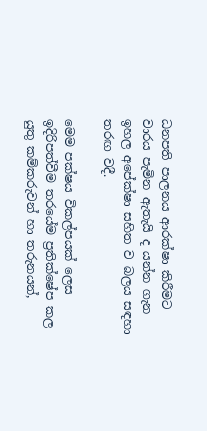ධනපති පාලනය ආරක්ෂා කිරීමට වාරය පැමින ඇතැයි ද යන්න ගැන ඉහල අපේක්ෂා සහිත ව බලය සඳහා තරඟ වදී.

මෙම පක්ෂය විකල්පයක් ලෙස ඉදිරිපත්වීම තරයේම ප්‍රතික්ෂේප කල යුතු කම්කරුවන් හා තරුනයන්,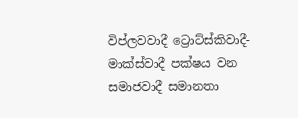විප්ලවවාදී ට්‍රොට්ස්කිවාදී-මාක්ස්වාදී පක්ෂය වන සමාජවාදී සමානතා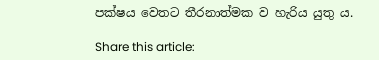පක්ෂය වෙතට තීරනාත්මක ව හැරිය යුතු ය.

Share this article: